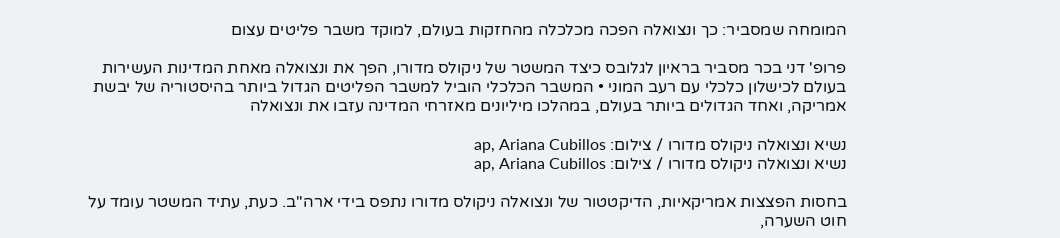המומחה שמסביר: כך ונצואלה הפכה מכלכלה מהחזקות בעולם, למוקד משבר פליטים עצום

פרופ' דני בכר מסביר בראיון לגלובס כיצד המשטר של ניקולס מדורו, הפך את ונצואלה מאחת המדינות העשירות בעולם לכישלון כלכלי עם רעב המוני • המשבר הכלכלי הוביל למשבר הפליטים הגדול ביותר בהיסטוריה של יבשת אמריקה, ואחד הגדולים ביותר בעולם, במהלכו מיליונים מאזרחי המדינה עזבו את ונצואלה

נשיא ונצואלה ניקולס מדורו / צילום: ap, Ariana Cubillos
נשיא ונצואלה ניקולס מדורו / צילום: ap, Ariana Cubillos

בחסות הפצצות אמריקאיות, הדיקטטור של ונצואלה ניקולס מדורו נתפס בידי ארה"ב. כעת, עתיד המשטר עומד על חוט השערה,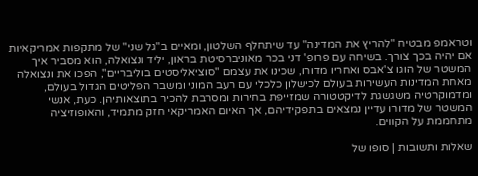וטראמפ מבטיח "להריץ את המדינה" עד שיתחלף השלטון, ומאיים ב"גל שני" של מתקפות אמריקאיות אם יהיה בכך צורך. בשיחה עם פרופ' דני בכר מאוניברסיטת בראון, יליד ונצואלה, הוא מסביר איך המשטר של הוגו צ'אבס ואחריו מדורו, שכינו את עצמם "סוציאליסטים בוליבריים", הפכו את ונצואלה מאחת המדינות העשירות בעולם לכישלון כלכלי עם רעב המוני ומשבר הפליטים הגדול בעולם, ומדמוקרטיה משגשגת לדיקטטורה שמזייפת בחירות ומסרבת להכיר בתוצאותיהן. כעת, אנשי המשטר של מדורו עדיין נמצאים בתפקידיהם, אך האיום האמריקאי חזק מתמיד, והאופוזיציה מתחממת על הקווים.

שאלות ותשובות | סופו של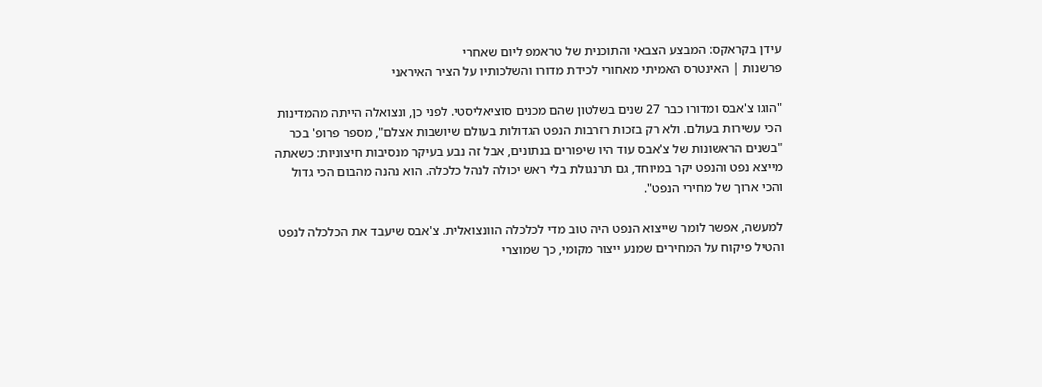עידן בקראקס: המבצע הצבאי והתוכנית של טראמפ ליום שאחרי
פרשנות | האינטרס האמיתי מאחורי לכידת מדורו והשלכותיו על הציר האיראני

"הוגו צ'אבס ומדורו כבר 27 שנים בשלטון שהם מכנים סוציאליסטי. לפני כן, ונצואלה הייתה מהמדינות הכי עשירות בעולם. ולא רק בזכות רזרבות הנפט הגדולות בעולם שיושבות אצלם", מספר פרופ' בכר "בשנים הראשונות של צ'אבס עוד היו שיפורים בנתונים, אבל זה נבע בעיקר מנסיבות חיצוניות: כשאתה מייצא נפט והנפט יקר במיוחד, גם תרנגולת בלי ראש יכולה לנהל כלכלה. הוא נהנה מהבום הכי גדול והכי ארוך של מחירי הנפט".

למעשה, אפשר לומר שייצוא הנפט היה טוב מדי לכלכלה הוונצואלית. צ'אבס שיעבד את הכלכלה לנפט והטיל פיקוח על המחירים שמנע ייצור מקומי, כך שמוצרי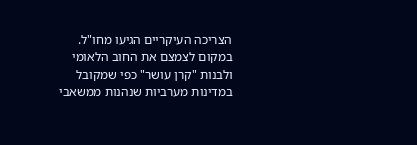הצריכה העיקריים הגיעו מחו"ל. במקום לצמצם את החוב הלאומי ולבנות "קרן עושר" כפי שמקובל במדינות מערביות שנהנות ממשאבי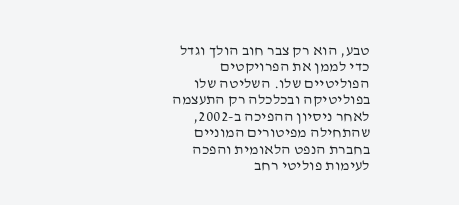טבע, הוא רק צבר חוב הולך וגדל כדי לממן את הפרויקטים הפוליטיים שלו. השליטה שלו בפוליטיקה ובכלכלה רק התעצמה לאחר ניסיון ההפיכה ב-2002, שהתחילה מפיטורים המוניים בחברת הנפט הלאומית והפכה לעימות פוליטי רחב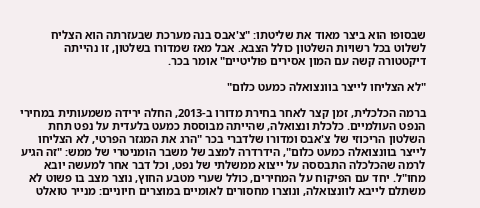שבסופו הוא ביצר מאוד את שליטתו: "צ'אבס בנה מערכת שבעזרתה הוא הצליח לשלוט בכל רשויות השלטון כולל הצבא. אבל מאז שמדורו בשלטון, זו נהייתה דיקטטורה קשה עם המון אסירים פוליטיים" אומר בכר.

"לא הצליחו לייצר בוונצואלה כמעט כלום"

ברמה הכלכלית, זמן קצר לאחר בחירת מדורו ב-2013, החלה ירידה משמעותית במחירי הנפט העולמיים. כלכלת ונצואלה, שהייתה מבוססת כמעט בלעדית על נפט תחת השלטון הריכוזי של צ'אבס ומדורו שלדברי בכר "הרג את המגזר הפרטי, לא הצליחו לייצר בוונצואלה כמעט כלום", הידרדרה למצב של משבר הומניטרי של ממש: "זה הגיע לרמה שהכלכלה התבססה על ייצוא ממשלתי של נפט, וכל דבר אחר למעשה יובא מחו"ל. יחד עם הפיקוח על המחירים, כולל שערי מטבע החוץ, נוצר מצב בו פשוט לא משתלם לייבא לוונצואלה, ונוצרו מחסורים לאומיים במוצרים חיוניים: מנייר טואלט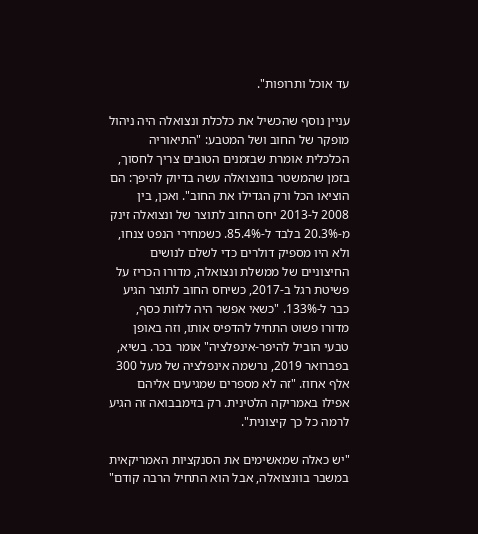עד אוכל ותרופות".

עניין נוסף שהכשיל את כלכלת ונצואלה היה ניהול מופקר של החוב ושל המטבע: "התיאוריה הכלכלית אומרת שבזמנים הטובים צריך לחסוך, בזמן שהמשטר בוונצואלה עשה בדיוק להיפך: הם הוציאו הכל ורק הגדילו את החוב". ואכן, בין 2008 ל-2013 יחס החוב לתוצר של ונצואלה זינק מ-20.3% בלבד ל-85.4%. כשמחירי הנפט צנחו, ולא היו מספיק דולרים כדי לשלם לנושים החיצוניים של ממשלת ונצואלה, מדורו הכריז על פשיטת רגל ב-2017, כשיחס החוב לתוצר הגיע כבר ל-133%. "כשאי אפשר היה ללוות כסף, מדורו פשוט התחיל להדפיס אותו, וזה באופן טבעי הוביל להיפר-אינפלציה" אומר בכר. בשיא, בפברואר 2019, נרשמה אינפלציה של מעל 300 אלף אחוז. "זה לא מספרים שמגיעים אליהם אפילו באמריקה הלטינית. רק בזימבבואה זה הגיע לרמה כל כך קיצונית".

"יש כאלה שמאשימים את הסנקציות האמריקאית במשבר בוונצואלה, אבל הוא התחיל הרבה קודם"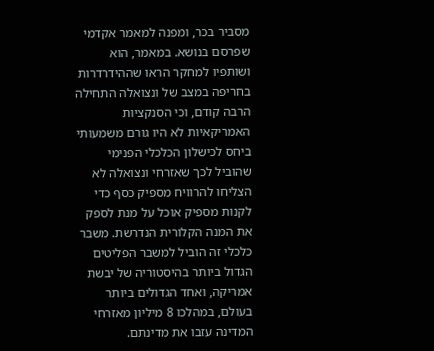מסביר בכר, ומפנה למאמר אקדמי שפרסם בנושא. במאמר, הוא ושותפיו למחקר הראו שההידרדרות בחריפה במצב של ונצואלה התחילה הרבה קודם, וכי הסנקציות האמריקאיות לא היו גורם משמעותי ביחס לכישלון הכלכלי הפנימי שהוביל לכך שאזרחי ונצואלה לא הצליחו להרוויח מספיק כסף כדי לקנות מספיק אוכל על מנת לספק את המנה הקלורית הנדרשת. משבר כלכלי זה הוביל למשבר הפליטים הגדול ביותר בהיסטוריה של יבשת אמריקה, ואחד הגדולים ביותר בעולם, במהלכו 8 מיליון מאזרחי המדינה עזבו את מדינתם.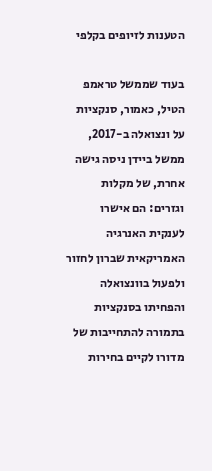הטענות לזיופים בקלפי

בעוד שממשל טראמפ הטיל, כאמור, סנקציות על ונצואלה ב-2017, ממשל ביידן ניסה גישה אחרת, של מקלות וגזרים: הם אישרו לענקית האנרגיה האמריקאית שברון לחזור ולפעול בוונצואלה והפחיתו בסנקציות בתמורה להתחייבות של מדורו לקיים בחירות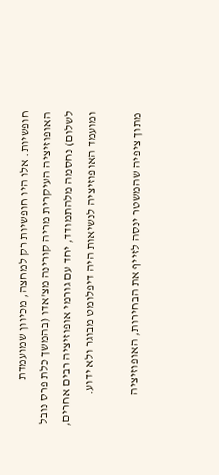חופשיות. אלו היו חופשיות רק למחצה, מכיוון שמועמדת האופוזיציה העיקרית מריה קורינה מצ'אדו (בהמשך כלת פרס נובל לשלום) נחסמה מלהתמודד, יחד עם גורמי אופוזיציה רבים אחרים, ומועמד האופוזיציה לנשיאות היה דיפלומט מבוגר ולא ידוע.

מתוך ציפיה שהמשטר ינסה לזייף את הבחירות, האופוזיציה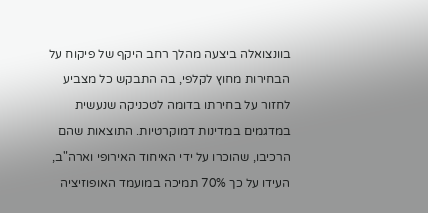בוונצואלה ביצעה מהלך רחב היקף של פיקוח על הבחירות מחוץ לקלפי, בה התבקש כל מצביע לחזור על בחירתו בדומה לטכניקה שנעשית במדגמים במדינות דמוקרטיות. התוצאות שהם הרכיבו, שהוכרו על ידי האיחוד האירופי וארה"ב, העידו על כך 70% תמיכה במועמד האופוזיציה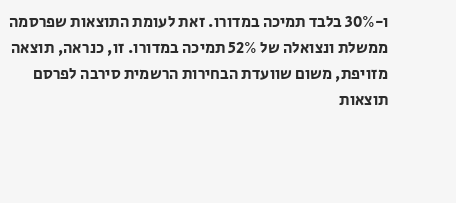ו-30% בלבד תמיכה במדורו. זאת לעומת התוצאות שפרסמה ממשלת ונצואלה של 52% תמיכה במדורו. זו, כנראה, תוצאה מזויפת, משום שוועדת הבחירות הרשמית סירבה לפרסם תוצאות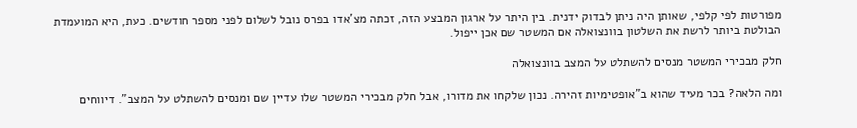מפורטות לפי קלפי, שאותן היה ניתן לבדוק ידנית. בין היתר על ארגון המבצע הזה, זכתה מצ'אדו בפרס נובל לשלום לפני מספר חודשים. כעת, היא המועמדת הבולטת ביותר לרשת את השלטון בוונצואלה אם המשטר שם אכן ייפול.

חלק מבכירי המשטר מנסים להשתלט על המצב בוונצואלה

ומה הלאה? בכר מעיד שהוא ב"אופטימיות זהירה. נכון שלקחו את מדורו, אבל חלק מבכירי המשטר שלו עדיין שם ומנסים להשתלט על המצב". דיווחים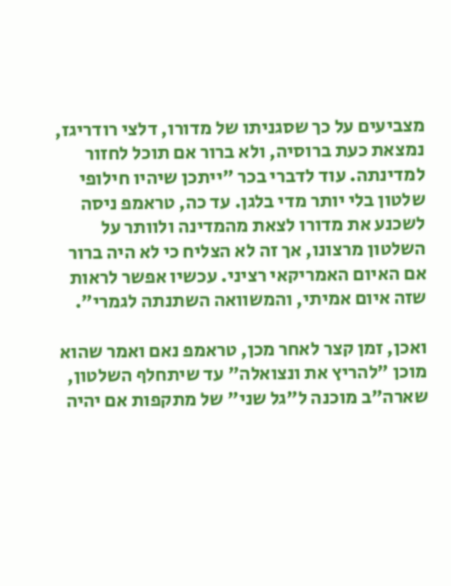מצביעים על כך שסגניתו של מדורו, דלצי רודריגז, נמצאת כעת ברוסיה, ולא ברור אם תוכל לחזור למדינתה. עוד לדברי בכר "ייתכן שיהיו חילופי שלטון בלי יותר מדי בלגן. עד כה, טראמפ ניסה לשכנע את מדורו לצאת מהמדינה ולוותר על השלטון מרצונו, אך זה לא הצליח כי לא היה ברור אם האיום האמריקאי רציני. עכשיו אפשר לראות שזה איום אמיתי, והמשוואה השתנתה לגמרי".

ואכן, זמן קצר לאחר מכן, טראמפ נאם ואמר שהוא מוכן "להריץ את ונצואלה" עד שיתחלף השלטון, שארה"ב מוכנה ל"גל שני" של מתקפות אם יהיה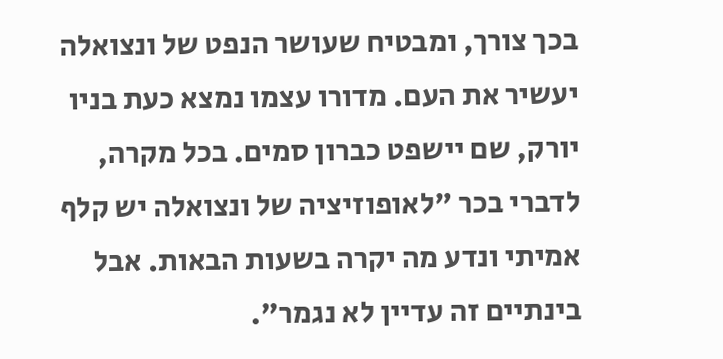בכך צורך, ומבטיח שעושר הנפט של ונצואלה יעשיר את העם. מדורו עצמו נמצא כעת בניו יורק, שם יישפט כברון סמים. בכל מקרה, לדברי בכר "לאופוזיציה של ונצואלה יש קלף אמיתי ונדע מה יקרה בשעות הבאות. אבל בינתיים זה עדיין לא נגמר".